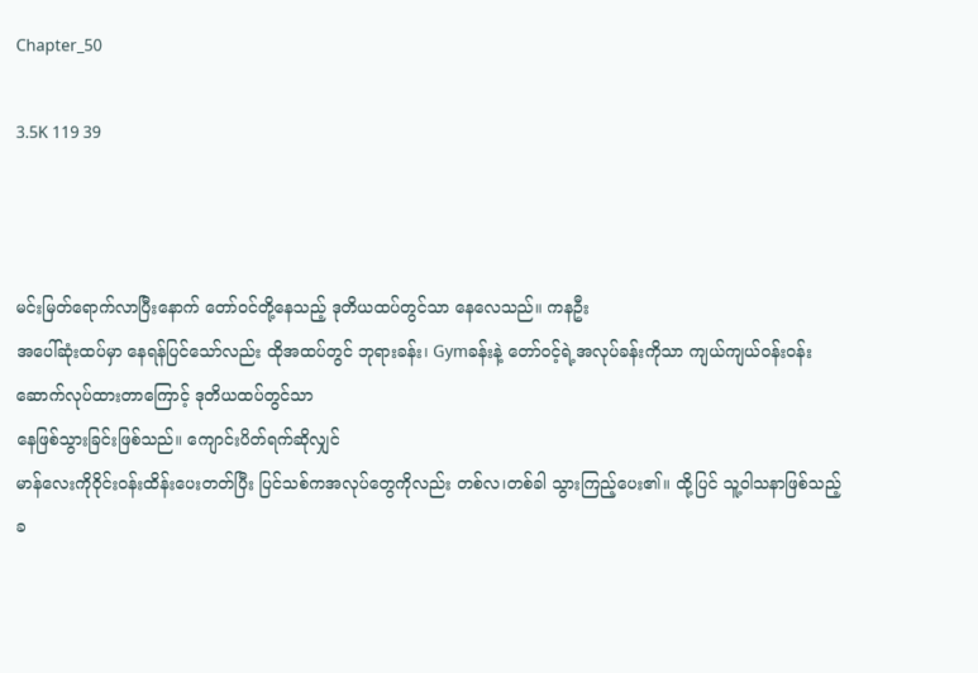Chapter_50

3.5K 119 39



မင်းမြတ်ရောက်လာပြီးနောက် တော်ဝင်တို့နေသည့် ဒုတိယထပ်တွင်သာ နေလေသည်။ ကနဦး
အပေါ်ဆုံးထပ်မှာ နေရန်ပြင်သော်လည်း ထိုအထပ်တွင် ဘုရားခန်း၊ Gymခန်းနဲ့ တော်ဝင့်ရဲ့အလုပ်ခန်းကိုသာ ကျယ်ကျယ်ဝန်းဝန်း ဆောက်လုပ်ထားတာကြောင့် ဒုတိယထပ်တွင်သာ
နေဖြစ်သွားခြင်းဖြစ်သည်။ ကျောင်းပိတ်ရက်ဆိုလျှင်
မာန်လေးကိုဝိုင်းဝန်းထိန်းပေးတတ်ပြီး ပြင်သစ်ကအလုပ်တွေကိုလည်း တစ်လ၊တစ်ခါ သွားကြည့်ပေး၏။ ထို့ပြင် သူ့ဝါသနာဖြစ်သည့်
ခ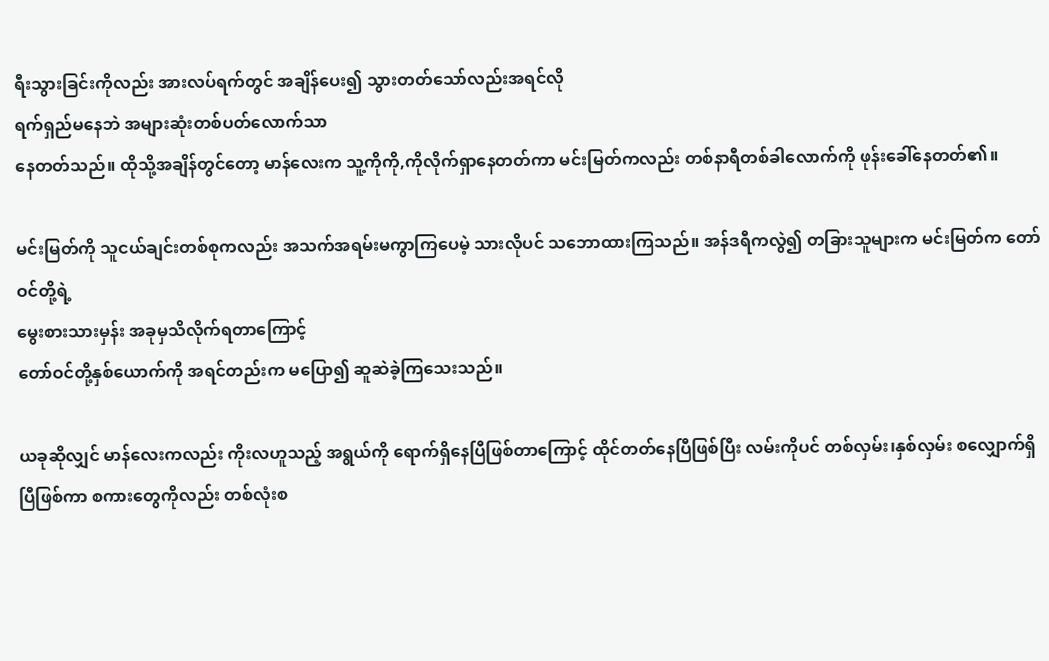ရီးသွားခြင်းကိုလည်း အားလပ်ရက်တွင် အချိန်ပေး၍ သွားတတ်သော်လည်းအရင်လို
ရက်ရှည်မနေဘဲ အများဆုံးတစ်ပတ်လောက်သာ
နေတတ်သည်။ ထိုသို့အချိန်တွင်တော့ မာန်လေးက သူ့ကိုကို,ကိုလိုက်ရှာနေတတ်ကာ မင်းမြတ်ကလည်း တစ်နာရီတစ်ခါလောက်ကို ဖုန်းခေါ်နေတတ်၏။

မင်းမြတ်ကို သူငယ်ချင်းတစ်စုကလည်း အသက်အရမ်းမကွာကြပေမဲ့ သားလိုပင် သဘောထားကြသည်။ အန်ဒရီကလွဲ၍ တခြားသူများက မင်းမြတ်က တော်ဝင်တို့ရဲ့
မွေးစားသားမှန်း အခုမှသိလိုက်ရတာကြောင့်
တော်ဝင်တို့နှစ်ယောက်ကို အရင်တည်းက မပြော၍ ဆူဆဲခဲ့ကြသေးသည်။

ယခုဆိုလျှင် မာန်လေးကလည်း ကိုးလဟူသည့် အရွယ်ကို ရောက်ရှိနေပြီဖြစ်တာကြောင့် ထိုင်တတ်နေပြီဖြစ်ပြီး လမ်းကိုပင် တစ်လှမ်း၊နှစ်လှမ်း စလျှောက်ရှိပြီဖြစ်ကာ စကားတွေကိုလည်း တစ်လုံးစ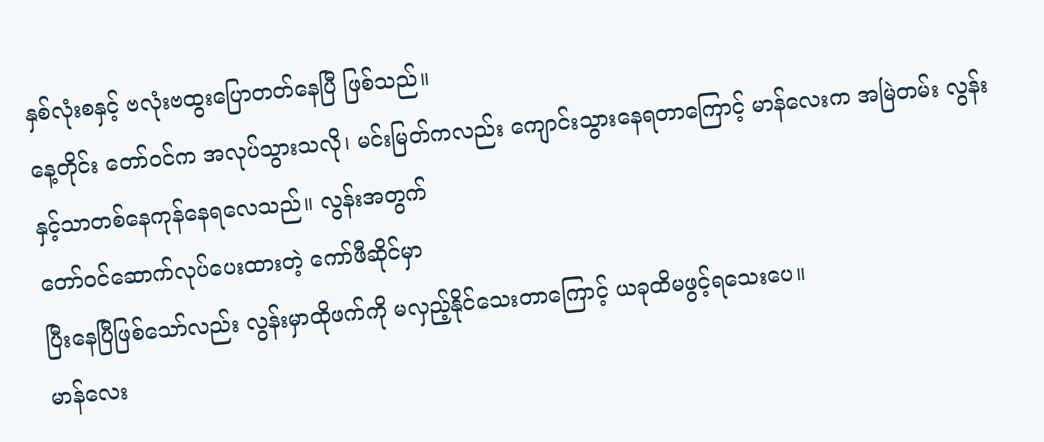နှစ်လုံးစနှင့် ဗလုံးဗထွးပြောတတ်နေပြီ ဖြစ်သည်။
နေ့တိုင်း တော်ဝင်က အလုပ်သွားသလို၊ မင်းမြတ်ကလည်း ကျောင်းသွားနေရတာကြောင့် မာန်လေးက အမြဲတမ်း လွန်းနှင့်သာတစ်နေကုန်နေရလေသည်။ လွန်းအတွက်
တော်ဝင်ဆောက်လုပ်ပေးထားတဲ့ ကော်ဖီဆိုင်မှာ
ပြီးနေပြီဖြစ်သော်လည်း လွန်းမှာထိုဖက်ကို မလှည့်နိုင်သေးတာကြောင့် ယခုထိမဖွင့်ရသေးပေ။
မာန်လေး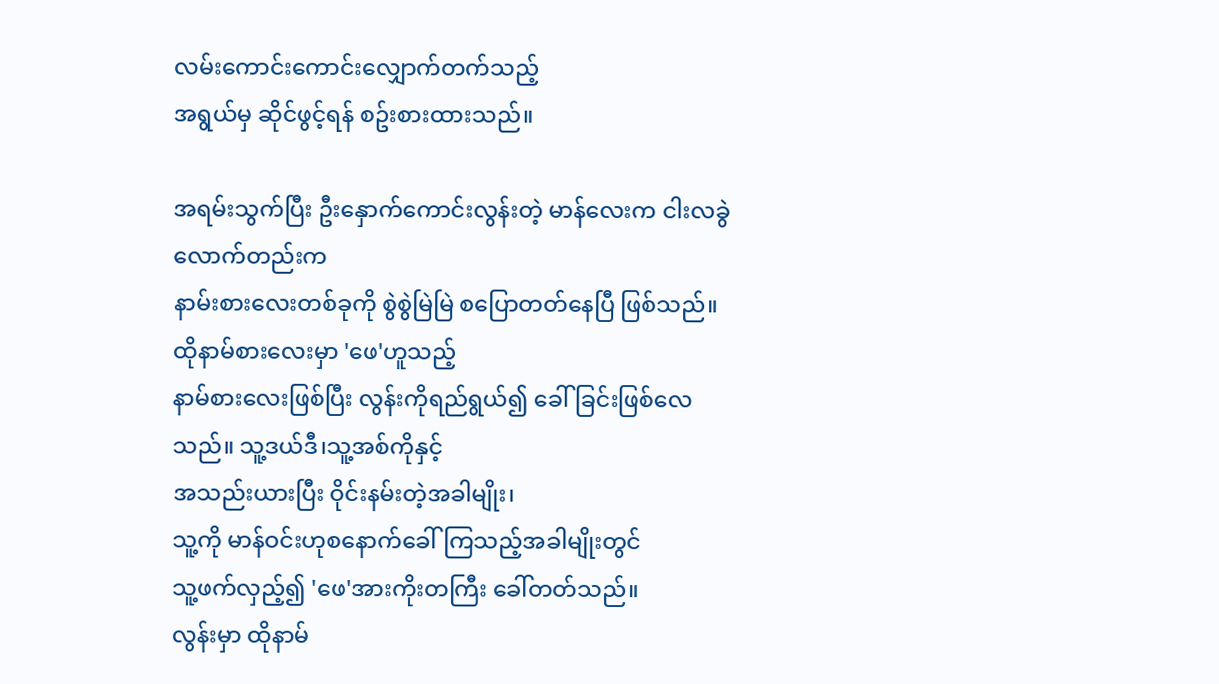လမ်းကောင်းကောင်းလျှောက်တက်သည့်
အရွယ်မှ ဆိုင်ဖွင့်ရန် စဥ်းစားထားသည်။

အရမ်းသွက်ပြီး ဦးနှောက်ကောင်းလွန်းတဲ့ မာန်လေးက ငါးလခွဲလောက်တည်းက
နာမ်းစားလေးတစ်ခုကို စွဲစွဲမြဲမြဲ စပြောတတ်နေပြီ ဖြစ်သည်။ ထိုနာမ်စားလေးမှာ 'ဖေ'ဟူသည့်
နာမ်စားလေးဖြစ်ပြီး လွန်းကိုရည်ရွယ်၍ ခေါ်ခြင်းဖြစ်လေသည်။ သူ့ဒယ်ဒီ၊သူ့အစ်ကိုနှင့်
အသည်းယားပြီး ဝိုင်းနမ်းတဲ့အခါမျိုး၊
သူ့ကို မာန်ဝင်းဟုစနောက်ခေါ်ကြသည့်အခါမျိုးတွင်
သူ့ဖက်လှည့်၍ 'ဖေ'အားကိုးတကြီး ခေါ်တတ်သည်။
လွန်းမှာ ထိုနာမ်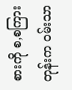စားကို စ,စကြားတုန်းက ဝမ်းသာ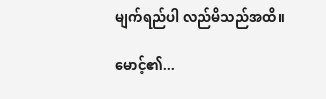မျက်ရည်ပါ လည်မိသည်အထိ။

မောင့်၏...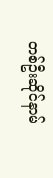တစ်ဦးဆိုင်နာမ်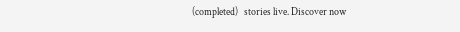(completed)   stories live. Discover now